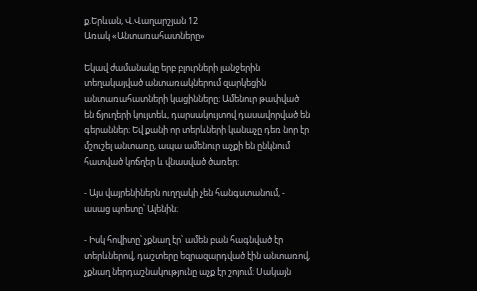ք.Երևան, Վ.Վաղարշյան 12
Առակ «Անտառահատները»

Եկավ ժամանակը երբ բլուրների լանջերին տեղակայված անտառակներում զարկեցին անտառահատների կացինները։ Ամենուր թափված են ճյուղերի կույտեև, դարսակույտով դասավորված են գերաններ։ Եվ քանի որ տերևների կանաչը դեռ նոր էր մշուշել անտառը, ապա ամենուր աչքի են ընկնում հատված կոճղեր և վնասված ծառեր։

- Այս վայրենիներն ուղղակի չեն հանգստանում, - ասաց պոետը՝ Ալենին։

- Իսկ հովիտը՝ չքնաղ էր՝ ամեն բան հագնված էր տերևներով, դաշտերը եզրազարդված էին անտառով, չքնաղ ներդաշնակությունը աչք էր շոյում։ Սակայն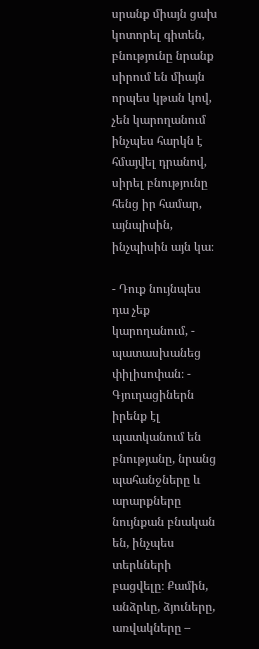սրանք միայն ցախ կոտորել գիտեն, բնությունը նրանք սիրում են միայն որպես կթան կով, չեն կարողանում ինչպես հարկն է հմայվել դրանով, սիրել բնությունը հենց իր համար, այնպիսին, ինչպիսին այն կա։

- Դուք նույնպես դա չեք կարողանում, - պատասխանեց փիլիսոփան։ - Գյուղացիներն իրենք էլ պատկանում են բնությանը, նրանց պահանջները և արարքները նույնքան բնական են, ինչպես տերևների բացվելը։ Քամին, անձրևը, ձյուները, առվակները –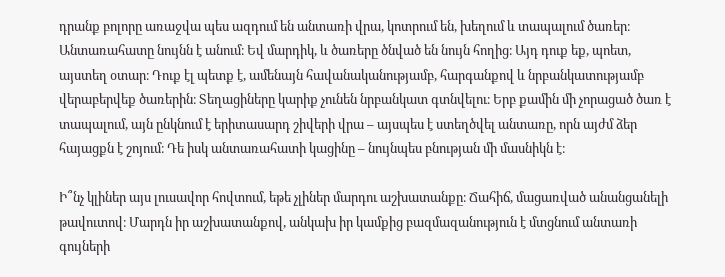դրանք բոլորը առաջվա պես ազդում են անտառի վրա, կոտրում են, խեղում և տապալում ծառեր։ Անտառահատը նույնն է անում։ Եվ մարդիկ, և ծառերը ծնված են նույն հողից։ Այդ դուք եք, պոետ, այստեղ օտար։ Դուք էլ պետք է, ամենայն հավանականությամբ, հարգանքով և նրբանկատությամբ վերաբերվեք ծառերին։ Տեղացիները կարիք չունեն նրբանկատ գտնվելու։ Երբ քամին մի չորացած ծառ է տապալում, այն ընկնում է երիտասարդ շիվերի վրա – այսպես է ստեղծվել անտառը, որն այժմ ձեր հայացքն է շոյում։ Դե իսկ անտառահատի կացինը – նույնպես բնության մի մասնիկն է։

Ի՞նչ կլիներ այս լուսավոր հովտում, եթե չլիներ մարդու աշխատանքը։ Ճահիճ, մացառված անանցանելի թավուտով։ Մարդն իր աշխատանքով, անկախ իր կամքից բազմազանություն է մտցնում անտառի գույների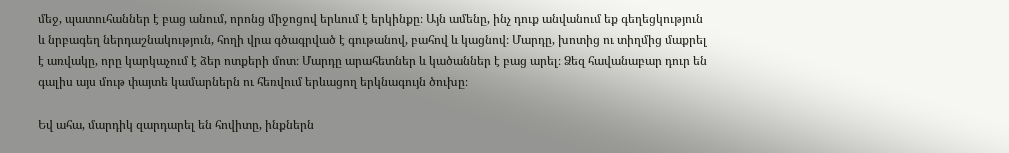մեջ, պատուհաններ է բաց անում, որոնց միջոցով երևում է երկինքը։ Այն ամենը, ինչ դուք անվանում եք գեղեցկություն և նրբագեղ ներդաշնակություն, հողի վրա գծագրված է գութանով, բահով և կացնով։ Մարդը, խոտից ու տիղմից մաքրել է առվակը, որը կարկաչում է ձեր ոտքերի մոտ։ Մարդը արահետներ և կածաններ է բաց արել։ Ձեզ հավանաբար դուր են գալիս այս մութ փայտե կամարներն ու հեռվում երևացող երկնագույն ծուխը։

Եվ ահա, մարդիկ զարդարել են հովիտը, ինքներն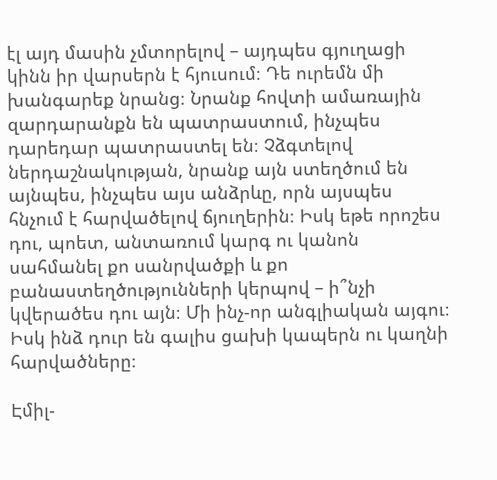էլ այդ մասին չմտորելով – այդպես գյուղացի կինն իր վարսերն է հյուսում։ Դե ուրեմն մի խանգարեք նրանց։ Նրանք հովտի ամառային զարդարանքն են պատրաստում, ինչպես դարեդար պատրաստել են։ Չձգտելով ներդաշնակության, նրանք այն ստեղծում են այնպես, ինչպես այս անձրևը, որն այսպես հնչում է հարվածելով ճյուղերին։ Իսկ եթե որոշես դու, պոետ, անտառում կարգ ու կանոն սահմանել քո սանրվածքի և քո բանաստեղծությունների կերպով – ի՞նչի կվերածես դու այն։ Մի ինչ-որ անգլիական այգու։ Իսկ ինձ դուր են գալիս ցախի կապերն ու կաղնի հարվածները։

Էմիլ-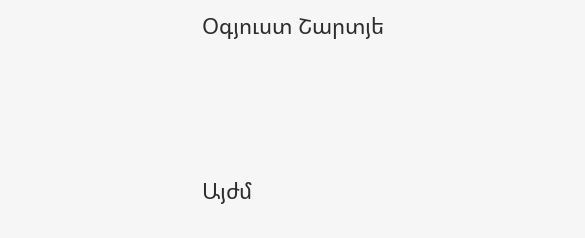Օգյուստ Շարտյե




Այժմ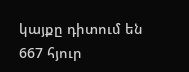կայքը դիտում են 667 հյուր